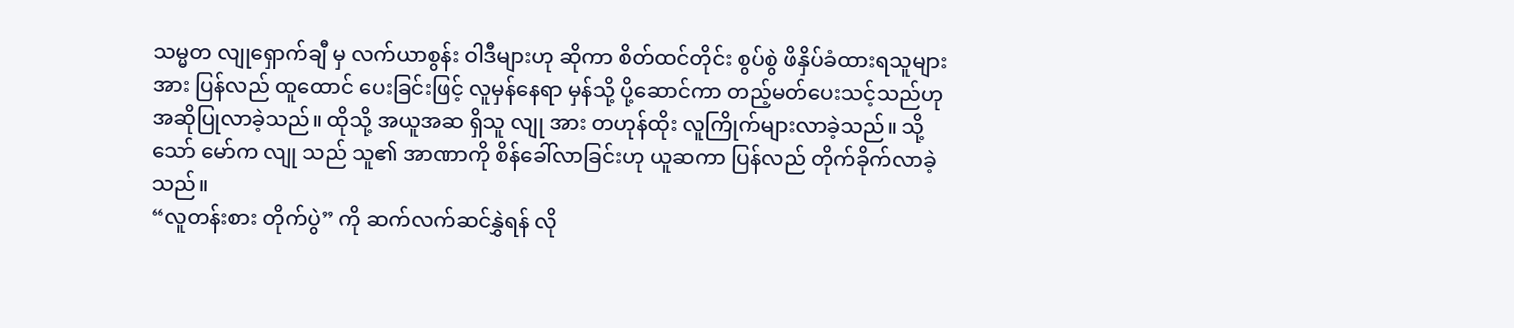သမ္မတ လျုရှောက်ချီ မှ လက်ယာစွန်း ဝါဒီများဟု ဆိုကာ စိတ်ထင်တိုင်း စွပ်စွဲ ဖိနှိပ်ခံထားရသူများ အား ပြန်လည် ထူထောင် ပေးခြင်းဖြင့် လူမှန်နေရာ မှန်သို့ ပို့ဆောင်ကာ တည့်မတ်ပေးသင့်သည်ဟု အဆိုပြုလာခဲ့သည်။ ထိုသို့ အယူအဆ ရှိသူ လျု အား တဟုန်ထိုး လူကြိုက်များလာခဲ့သည်။ သို့သော် မော်က လျု သည် သူ၏ အာဏာကို စိန်ခေါ်လာခြင်းဟု ယူဆကာ ပြန်လည် တိုက်ခိုက်လာခဲ့သည်။
“လူတန်းစား တိုက်ပွဲ” ကို ဆက်လက်ဆင်နွှဲရန် လို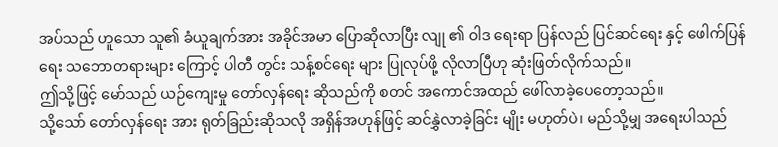အပ်သည် ဟူသော သူ၏ ခံယူချက်အား အခိုင်အမာ ပြောဆိုလာပြီး လျု ၏ ဝါဒ ရေးရာ ပြန်လည် ပြင်ဆင်ရေး နှင့် ဖေါက်ပြန်ရေး သဘောတရားများ ကြောင့် ပါတီ တွင်း သန့်စင်ရေး များ ပြုလုပ်ဖို့ လိုလာပြီဟု ဆုံးဖြတ်လိုက်သည်။
ဤသို့ဖြင့် မော်သည် ယဉ်ကျေးမှု တော်လှန်ရေး ဆိုသည်ကို စတင် အကောင်အထည် ဖေါ်လာခဲ့ပေတော့သည်။
သို့သော် တော်လှန်ရေး အား ရုတ်ခြည်းဆိုသလို အရှိန်အဟုန်ဖြင့် ဆင်နွှဲလာခဲ့ခြင်း မျိုး မဟုတ်ပဲ၊ မည်သို့မျှ အရေးပါသည်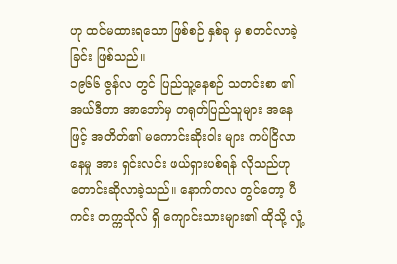ဟု ထင်မထားရသော ဖြစ်စဉ် နှစ်ခု မှ စတင်လာခဲ့ခြင်း ဖြစ်သည်။
၁၉၆၆ ဇွန်လ တွင် ပြည်သူ့နေစဉ် သတင်းစာ ၏ အယ်ဒီတာ အာဘော်မှ တရုတ်ပြည်သူများ အနေဖြင့် အတိတ်၏ မကောင်းဆိုးဝါး များ ကပ်ငြိလာနေမှု အား ရှင်းလင်း ဖယ်ရှားပစ်ရန် လိုသည်ဟု တောင်းဆိုလာခဲ့သည်။ နောက်တလ တွင်တော့ ပီကင်း တက္ကသိုလ် ရှိ ကျောင်းသားများ၏ ထိုသို့ လှုံ့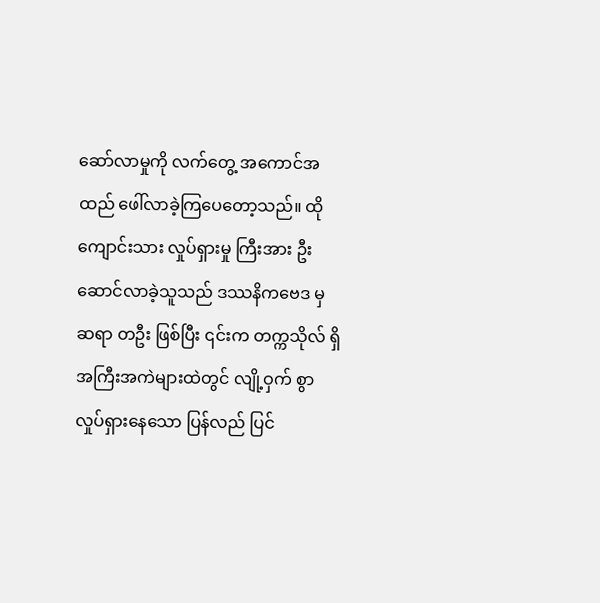ဆော်လာမှုကို လက်တွေ့ အကောင်အထည် ဖေါ်လာခဲ့ကြပေတော့သည်။ ထိုကျောင်းသား လှုပ်ရှားမှု ကြီးအား ဦးဆောင်လာခဲ့သူသည် ဒဿနိကဗေဒ မှ ဆရာ တဦး ဖြစ်ပြီး ၎င်းက တက္ကသိုလ် ရှိ အကြီးအကဲများထဲတွင် လျို့ဝှက် စွာ လှုပ်ရှားနေသော ပြန်လည် ပြင်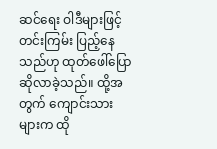ဆင်ရေး ဝါဒီများဖြင့် တင်းကြမ်း ပြည့်နေသည်ဟု ထုတ်ဖေါ်ပြောဆိုလာခဲ့သည်။ ထို့အတွက် ကျောင်းသား များက ထို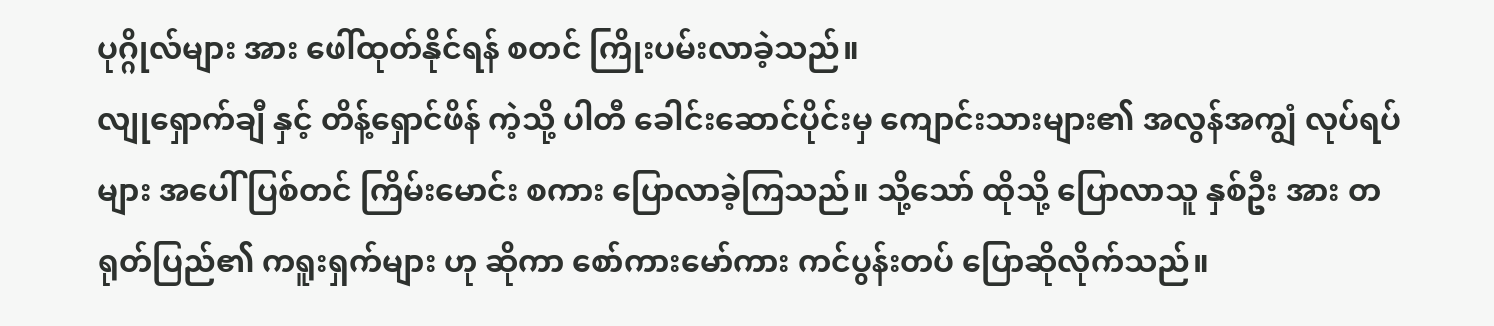ပုဂ္ဂိုလ်များ အား ဖေါ်ထုတ်နိုင်ရန် စတင် ကြိုးပမ်းလာခဲ့သည်။
လျုရှောက်ချီ နှင့် တိန့်ရှောင်ဖိန် ကဲ့သို့ ပါတီ ခေါင်းဆောင်ပိုင်းမှ ကျောင်းသားများ၏ အလွန်အကျွံ လုပ်ရပ်များ အပေါ် ပြစ်တင် ကြိမ်းမောင်း စကား ပြောလာခဲ့ကြသည်။ သို့သော် ထိုသို့ ပြောလာသူ နှစ်ဦး အား တရုတ်ပြည်၏ ကရူးရှက်များ ဟု ဆိုကာ စော်ကားမော်ကား ကင်ပွန်းတပ် ပြောဆိုလိုက်သည်။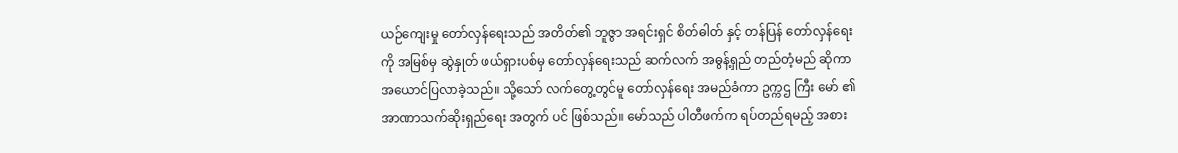ယဉ်ကျေးမှု တော်လှန်ရေးသည် အတိတ်၏ ဘူဇွာ အရင်းရှင် စိတ်ဓါတ် နှင့် တန်ပြန် တော်လှန်ရေး ကို အမြစ်မှ ဆွဲနှုတ် ဖယ်ရှားပစ်မှ တော်လှန်ရေးသည် ဆက်လက် အဓွန့်ရှည် တည်တံ့မည် ဆိုကာ အယောင်ပြလာခဲ့သည်။ သို့သော် လက်တွေ့တွင်မူ တော်လှန်ရေး အမည်ခံကာ ဥက္ကဌ ကြီး မော် ၏ အာဏာသက်ဆိုးရှည်ရေး အတွက် ပင် ဖြစ်သည်။ မော်သည် ပါတီဖက်က ရပ်တည်ရမည့် အစား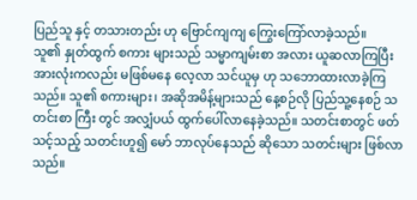ပြည်သူ နှင့် တသားတည်း ဟု ဗြောင်ကျကျ ကြွေးကြော်လာခဲ့သည်။
သူ၏ နှုတ်ထွက် စကား များသည် သမ္မာကျမ်းစာ အလား ယူဆလာကြပြီး အားလုံးကလည်း မဖြစ်မနေ လေ့လာ သင်ယူမှ ဟု သဘောထားလာခဲ့ကြသည်။ သူ၏ စကားများ၊ အဆိုအမိန့်များသည် နေ့စဉ်လို ပြည်သူ့နေစဉ် သတင်းစာ ကြီး တွင် အလျှံပယ် ထွက်ပေါ်လာနေခဲ့သည်။ သတင်းစာတွင် ဖတ်သင့်သည့် သတင်းဟူ၍ မော် ဘာလုပ်နေသည် ဆိုသော သတင်းများ ဖြစ်လာသည်။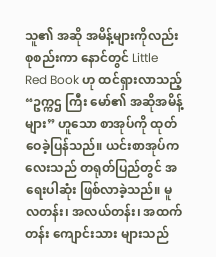သူ၏ အဆို အမိန့်များကိုလည်း စုစည်းကာ နောင်တွင် Little Red Book ဟု ထင်ရှားလာသည့် “ဥက္ကဌ ကြီး မော်၏ အဆိုအမိန့်များ” ဟူသော စာအုပ်ကို ထုတ်ဝေခဲ့ပြန်သည်။ ယင်းစာအုပ်ကလေးသည် တရုတ်ပြည်တွင် အရေးပါဆုံး ဖြစ်လာခဲ့သည်။ မူလတန်း၊ အလယ်တန်း၊ အထက်တန်း ကျောင်းသား များသည်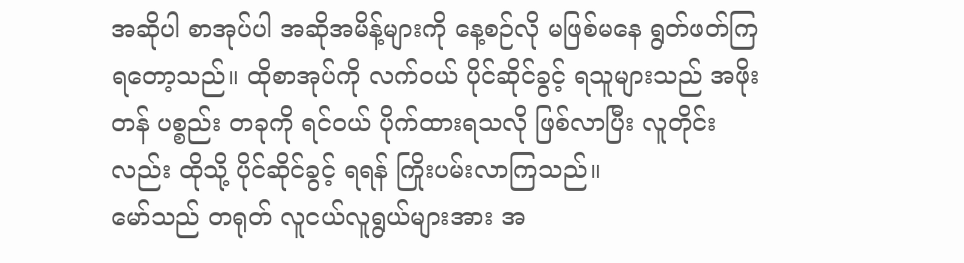အဆိုပါ စာအုပ်ပါ အဆိုအမိန့်များကို နေ့စဉ်လို မဖြစ်မနေ ရွတ်ဖတ်ကြရတော့သည်။ ထိုစာအုပ်ကို လက်ဝယ် ပိုင်ဆိုင်ခွင့် ရသူများသည် အဖိုးတန် ပစ္စည်း တခုကို ရင်ဝယ် ပိုက်ထားရသလို ဖြစ်လာပြီး လူတိုင်းလည်း ထိုသို့ ပိုင်ဆိုင်ခွင့် ရရန် ကြိုးပမ်းလာကြသည်။
မော်သည် တရုတ် လူငယ်လူရွယ်များအား အ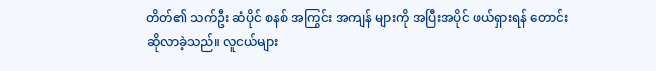တိတ်၏ သက်ဦး ဆံပိုင် စနစ် အကြွင်း အကျန် များကို အပြီးအပိုင် ဖယ်ရှားရန် တောင်းဆိုလာခဲ့သည်။ လူငယ်များ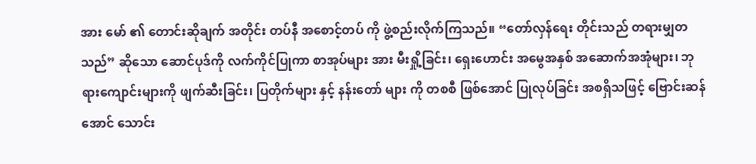အား မော် ၏ တောင်းဆိုချက် အတိုင်း တပ်နီ အစောင့်တပ် ကို ဖွဲ့စည်းလိုက်ကြသည်။ “တော်လှန်ရေး တိုင်းသည် တရားမျှတသည်” ဆိုသော ဆောင်ပုဒ်ကို လက်ကိုင်ပြုကာ စာအုပ်များ အား မီးရှို့ခြင်း၊ ရှေးဟောင်း အမွေအနှစ် အဆောက်အအုံများ၊ ဘုရားကျောင်းများကို ဖျက်ဆီးခြင်း၊ ပြတိုက်များ နှင့် နန်းတော် များ ကို တစစီ ဖြစ်အောင် ပြုလုပ်ခြင်း အစရှိသဖြင့် ဗြောင်းဆန်အောင် သောင်း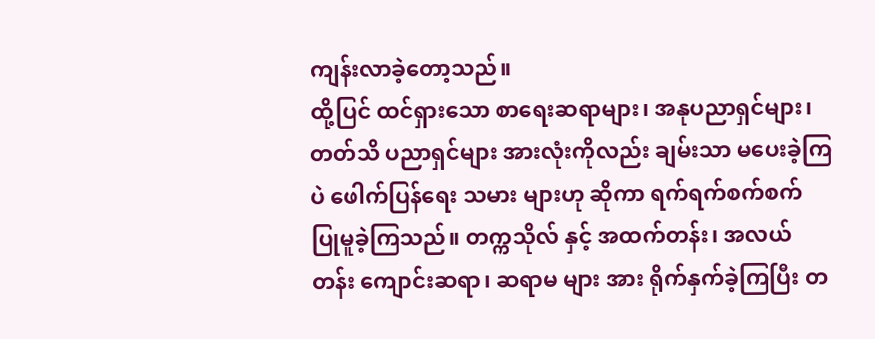ကျန်းလာခဲ့တော့သည်။
ထို့ပြင် ထင်ရှားသော စာရေးဆရာများ၊ အနုပညာရှင်များ၊ တတ်သိ ပညာရှင်များ အားလုံးကိုလည်း ချမ်းသာ မပေးခဲ့ကြပဲ ဖေါက်ပြန်ရေး သမား များဟု ဆိုကာ ရက်ရက်စက်စက် ပြုမူခဲ့ကြသည်။ တက္ကသိုလ် နှင့် အထက်တန်း၊ အလယ်တန်း ကျောင်းဆရာ၊ ဆရာမ များ အား ရိုက်နှက်ခဲ့ကြပြီး တ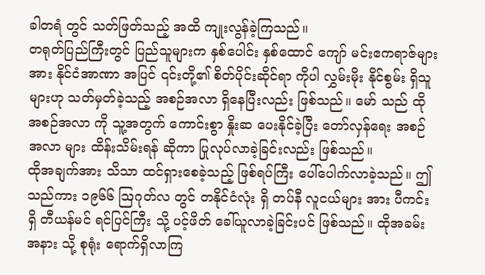ခါတရံ တွင် သတ်ဖြတ်သည့် အထိ ကျုးလွန်ခဲ့ကြသည်။
တရုတ်ပြည်ကြီးတွင် ပြည်သူများက နှစ်ပေါင်း နှစ်ထောင် ကျော် မင်းဧကရာဇ်များ အား နိုင်ငံအာဏာ အပြင် ၎င်းတို့၏ စိတ်ပိုင်းဆိုင်ရာ ကိုပါ လွှမ်းမိုး နိုင်စွမ်း ရှိသူများဟု သတ်မှတ်ခဲ့သည့် အစဉ်အလာ ရှိနေပြီးလည်း ဖြစ်သည်။ မော် သည် ထိုအစဉ်အလာ ကို သူ့အတွက် ကောင်းစွာ နှိုးဆ ပေးနိုင်ခဲ့ပြီး တော်လှန်ရေး အစဉ်အလာ များ ထိန်းသိမ်းရန် ဆိုကာ ပြုလုပ်လာခဲ့ခြင်းလည်း ဖြစ်သည်။
ထိုအချက်အား သိသာ ထင်ရှားစေခဲ့သည့် ဖြစ်ရပ်ကြီး ပေါ်ပေါက်လာခဲ့သည်။ ဤသည်ကား ၁၉၆၆ ဩဂုတ်လ တွင် တနိုင်ငံလုံး ရှိ တပ်နီ လူငယ်များ အား ပီကင်း ရှိ တီယန်မင် ရင်ပြင်ကြီး သို့ ပင့်ဖိတ် ခေါ်ယူလာခဲ့ခြင်းပင် ဖြစ်သည်။ ထိုအခမ်းအနား သို့ စုရုံး ရောက်ရှိလာကြ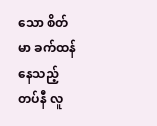သော စိတ်မာ ခက်ထန်နေသည့် တပ်နီ လူ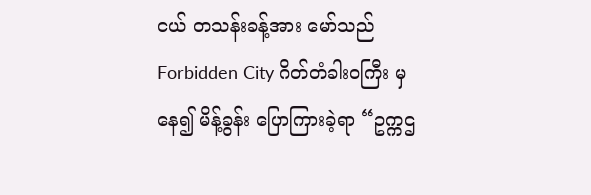ငယ် တသန်းခန့်အား မော်သည် Forbidden City ဂိတ်တံခါးဝကြီး မှ နေ၍ မိန့်ခွန်း ပြောကြားခဲ့ရာ “ဥက္ကဌ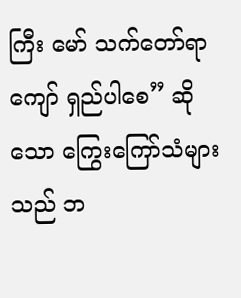ကြီး မော် သက်တော်ရာကျော် ရှည်ပါစေ” ဆိုသော ကြွေးကြော်သံများသည် ဘ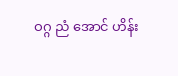ဝဂ္ဂ ညံ အောင် ဟိန်း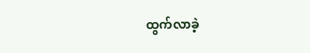ထွက်လာခဲ့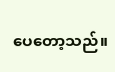ပေတော့သည်။